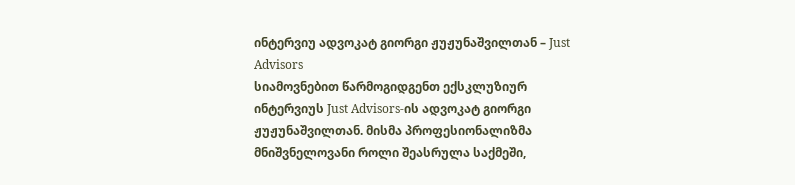ინტერვიუ ადვოკატ გიორგი ჟუჟუნაშვილთან – Just Advisors
სიამოვნებით წარმოგიდგენთ ექსკლუზიურ ინტერვიუს Just Advisors-ის ადვოკატ გიორგი ჟუჟუნაშვილთან. მისმა პროფესიონალიზმა მნიშვნელოვანი როლი შეასრულა საქმეში,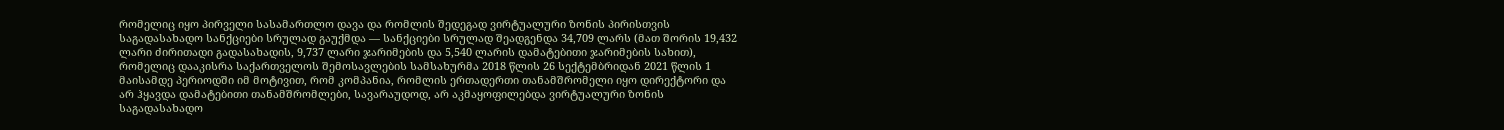რომელიც იყო პირველი სასამართლო დავა და რომლის შედეგად ვირტუალური ზონის პირისთვის საგადასახადო სანქციები სრულად გაუქმდა — სანქციები სრულად შეადგენდა 34,709 ლარს (მათ შორის 19,432 ლარი ძირითადი გადასახადის, 9,737 ლარი ჯარიმების და 5,540 ლარის დამატებითი ჯარიმების სახით), რომელიც დააკისრა საქართველოს შემოსავლების სამსახურმა 2018 წლის 26 სექტემბრიდან 2021 წლის 1 მაისამდე პერიოდში იმ მოტივით, რომ კომპანია, რომლის ერთადერთი თანამშრომელი იყო დირექტორი და არ ჰყავდა დამატებითი თანამშრომლები, სავარაუდოდ, არ აკმაყოფილებდა ვირტუალური ზონის საგადასახადო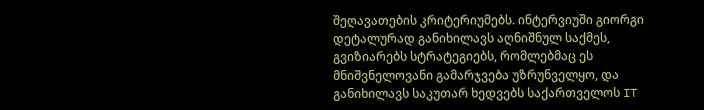შეღავათების კრიტერიუმებს. ინტერვიუში გიორგი დეტალურად განიხილავს აღნიშნულ საქმეს, გვიზიარებს სტრატეგიებს, რომლებმაც ეს მნიშვნელოვანი გამარჯვება უზრუნველყო, და განიხილავს საკუთარ ხედვებს საქართველოს IT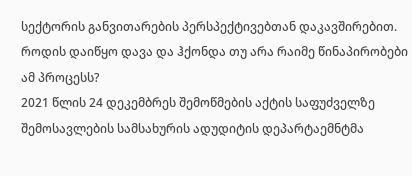სექტორის განვითარების პერსპექტივებთან დაკავშირებით.
როდის დაიწყო დავა და ჰქონდა თუ არა რაიმე წინაპირობები ამ პროცესს?
2021 წლის 24 დეკემბრეს შემოწმების აქტის საფუძველზე შემოსავლების სამსახურის ადუდიტის დეპარტაემნტმა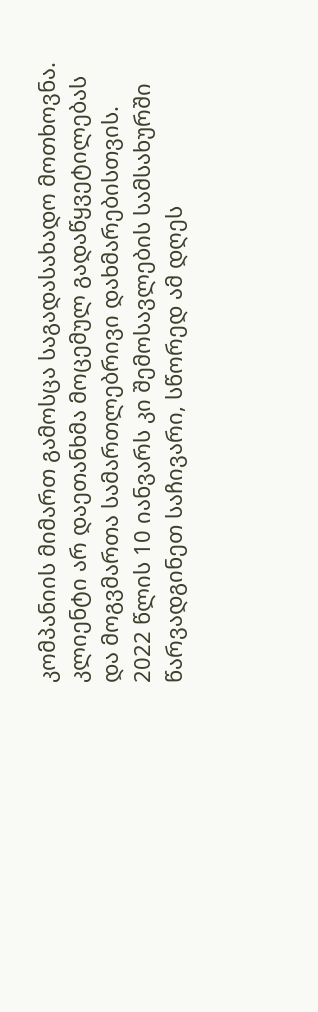კომპანიის მიმართ გამოსცა საგადასახადო მოთხოვნა. კლიენტი არ დაეთანხმა მოცემულ გადაწყვეტილებას და მოგვმართა სამართლებრივი დახმარებისთვის. 2022 წლის 10 იანვარს კი შემოსავლების სამსახურში წარვადგინეთ საჩივარი, სწორედ ამ დღეს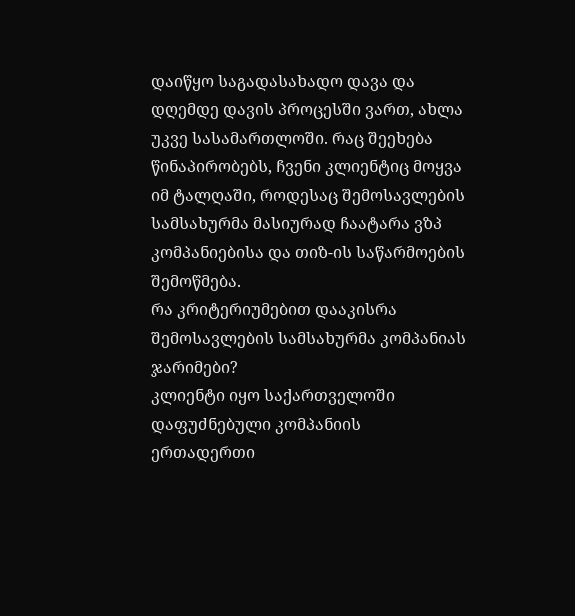დაიწყო საგადასახადო დავა და დღემდე დავის პროცესში ვართ, ახლა უკვე სასამართლოში. რაც შეეხება წინაპირობებს, ჩვენი კლიენტიც მოყვა იმ ტალღაში, როდესაც შემოსავლების სამსახურმა მასიურად ჩაატარა ვზპ კომპანიებისა და თიზ-ის საწარმოების შემოწმება.
რა კრიტერიუმებით დააკისრა შემოსავლების სამსახურმა კომპანიას ჯარიმები?
კლიენტი იყო საქართველოში დაფუძნებული კომპანიის ერთადერთი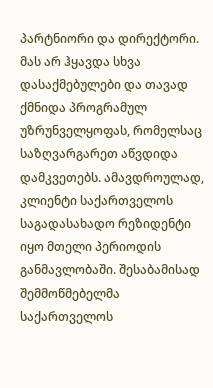პარტნიორი და დირექტორი. მას არ ჰყავდა სხვა დასაქმებულები და თავად ქმნიდა პროგრამულ უზრუნველყოფას, რომელსაც საზღვარგარეთ აწვდიდა დამკვეთებს. ამავდროულად, კლიენტი საქართველოს საგადასახადო რეზიდენტი იყო მთელი პერიოდის განმავლობაში. შესაბამისად შემმოწმებელმა საქართველოს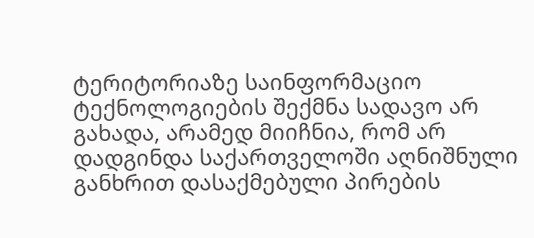ტერიტორიაზე საინფორმაციო ტექნოლოგიების შექმნა სადავო არ გახადა, არამედ მიიჩნია, რომ არ დადგინდა საქართველოში აღნიშნული განხრით დასაქმებული პირების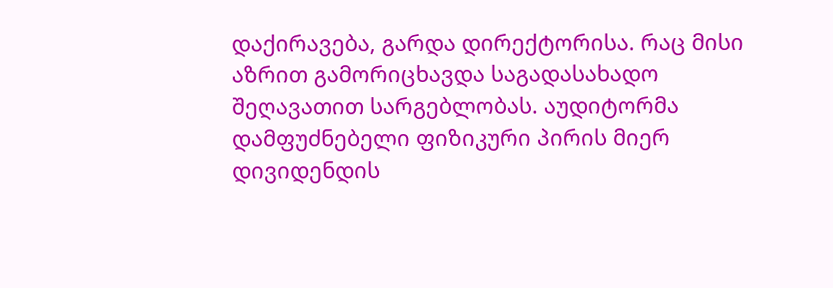დაქირავება, გარდა დირექტორისა. რაც მისი აზრით გამორიცხავდა საგადასახადო შეღავათით სარგებლობას. აუდიტორმა დამფუძნებელი ფიზიკური პირის მიერ დივიდენდის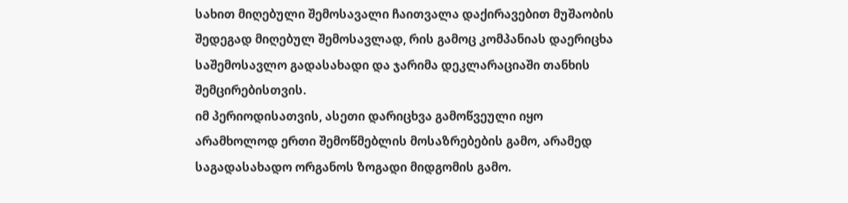სახით მიღებული შემოსავალი ჩაითვალა დაქირავებით მუშაობის შედეგად მიღებულ შემოსავლად, რის გამოც კომპანიას დაერიცხა საშემოსავლო გადასახადი და ჯარიმა დეკლარაციაში თანხის შემცირებისთვის.
იმ პერიოდისათვის, ასეთი დარიცხვა გამოწვეული იყო არამხოლოდ ერთი შემოწმებლის მოსაზრებების გამო, არამედ საგადასახადო ორგანოს ზოგადი მიდგომის გამო.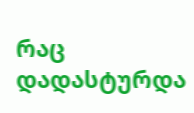რაც დადასტურდა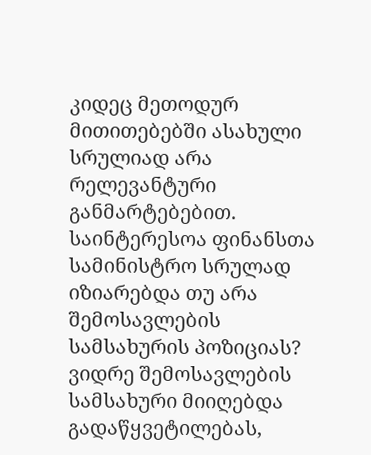კიდეც მეთოდურ მითითებებში ასახული სრულიად არა რელევანტური განმარტებებით.
საინტერესოა ფინანსთა სამინისტრო სრულად იზიარებდა თუ არა შემოსავლების სამსახურის პოზიციას?
ვიდრე შემოსავლების სამსახური მიიღებდა გადაწყვეტილებას,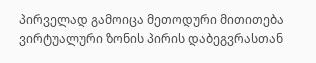პირველად გამოიცა მეთოდური მითითება ვირტუალური ზონის პირის დაბეგვრასთან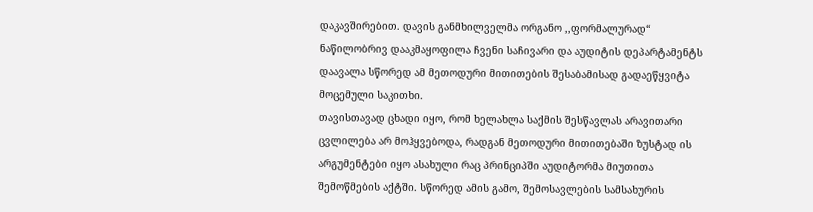დაკავშირებით. დავის განმხილველმა ორგანო ,,ფორმალურად“ ნაწილობრივ დააკმაყოფილა ჩვენი საჩივარი და აუდიტის დეპარტამენტს დაავალა სწორედ ამ მეთოდური მითითების შესაბამისად გადაეწყვიტა მოცემული საკითხი.
თავისთავად ცხადი იყო, რომ ხელახლა საქმის შესწავლას არავითარი ცვლილება არ მოჰყვებოდა, რადგან მეთოდური მითითებაში ზუსტად ის არგუმენტები იყო ასახული რაც პრინციპში აუდიტორმა მიუთითა შემოწმების აქტში. სწორედ ამის გამო, შემოსავლების სამსახურის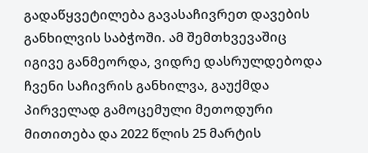გადაწყვეტილება გავასაჩივრეთ დავების განხილვის საბჭოში. ამ შემთხვევაშიც იგივე განმეორდა, ვიდრე დასრულდებოდა ჩვენი საჩივრის განხილვა, გაუქმდა პირველად გამოცემული მეთოდური მითითება და 2022 წლის 25 მარტის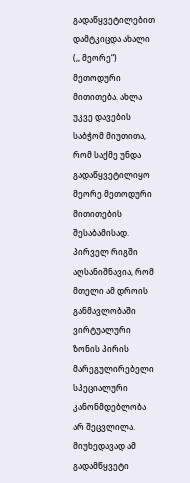გადაწყვეტილებით დამტკიცდა ახალი (,, მეორე“) მეთოდური მითითება. ახლა უკვე დავების საბჭომ მიუთითა, რომ საქმე უნდა გადაწყვეტილიყო მეორე მეთოდური მითითების შესაბამისად.
პირველ რიგში აღსანიშნავია, რომ მთელი ამ დროის განმავლობაში ვირტუალური ზონის პირის მარეგულირებელი სპეციალური კანონმდებლობა არ შეცვლილა. მიუხედავად ამ გადამწყვეტი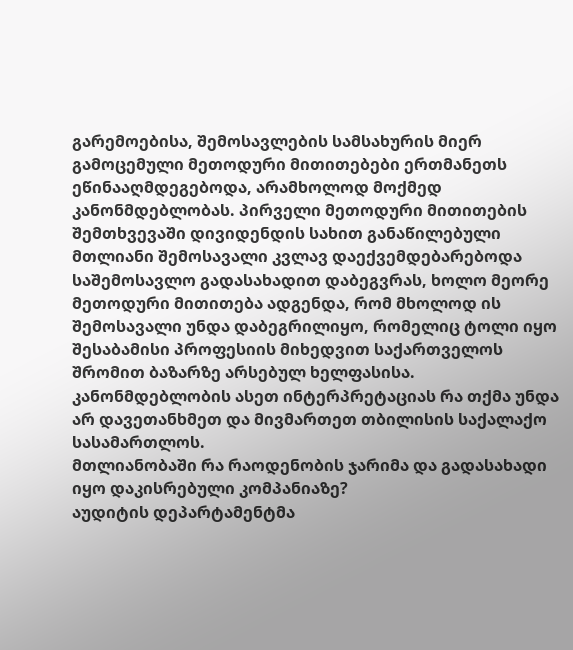გარემოებისა, შემოსავლების სამსახურის მიერ გამოცემული მეთოდური მითითებები ერთმანეთს ეწინააღმდეგებოდა, არამხოლოდ მოქმედ კანონმდებლობას. პირველი მეთოდური მითითების შემთხვევაში დივიდენდის სახით განაწილებული მთლიანი შემოსავალი კვლავ დაექვემდებარებოდა საშემოსავლო გადასახადით დაბეგვრას, ხოლო მეორე მეთოდური მითითება ადგენდა, რომ მხოლოდ ის შემოსავალი უნდა დაბეგრილიყო, რომელიც ტოლი იყო შესაბამისი პროფესიის მიხედვით საქართველოს შრომით ბაზარზე არსებულ ხელფასისა.
კანონმდებლობის ასეთ ინტერპრეტაციას რა თქმა უნდა არ დავეთანხმეთ და მივმართეთ თბილისის საქალაქო სასამართლოს.
მთლიანობაში რა რაოდენობის ჯარიმა და გადასახადი იყო დაკისრებული კომპანიაზე?
აუდიტის დეპარტამენტმა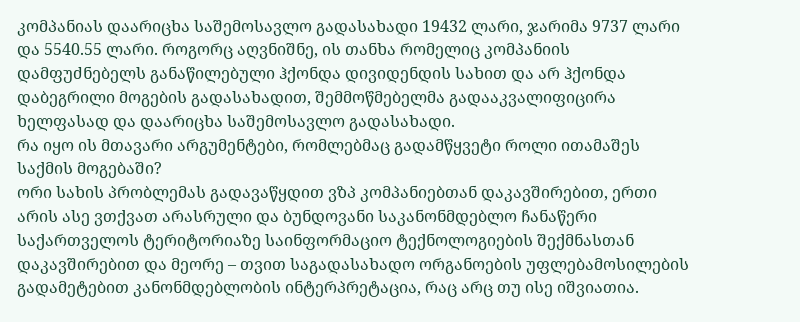კომპანიას დაარიცხა საშემოსავლო გადასახადი 19432 ლარი, ჯარიმა 9737 ლარი და 5540.55 ლარი. როგორც აღვნიშნე, ის თანხა რომელიც კომპანიის დამფუძნებელს განაწილებული ჰქონდა დივიდენდის სახით და არ ჰქონდა დაბეგრილი მოგების გადასახადით, შემმოწმებელმა გადააკვალიფიცირა ხელფასად და დაარიცხა საშემოსავლო გადასახადი.
რა იყო ის მთავარი არგუმენტები, რომლებმაც გადამწყვეტი როლი ითამაშეს საქმის მოგებაში?
ორი სახის პრობლემას გადავაწყდით ვზპ კომპანიებთან დაკავშირებით, ერთი არის ასე ვთქვათ არასრული და ბუნდოვანი საკანონმდებლო ჩანაწერი საქართველოს ტერიტორიაზე საინფორმაციო ტექნოლოგიების შექმნასთან დაკავშირებით და მეორე – თვით საგადასახადო ორგანოების უფლებამოსილების გადამეტებით კანონმდებლობის ინტერპრეტაცია, რაც არც თუ ისე იშვიათია.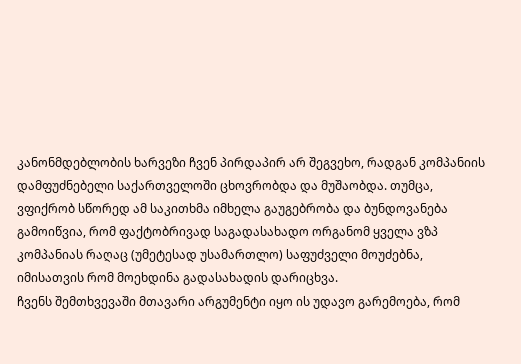კანონმდებლობის ხარვეზი ჩვენ პირდაპირ არ შეგვეხო, რადგან კომპანიის დამფუძნებელი საქართველოში ცხოვრობდა და მუშაობდა. თუმცა, ვფიქრობ სწორედ ამ საკითხმა იმხელა გაუგებრობა და ბუნდოვანება გამოიწვია, რომ ფაქტობრივად საგადასახადო ორგანომ ყველა ვზპ კომპანიას რაღაც (უმეტესად უსამართლო) საფუძველი მოუძებნა, იმისათვის რომ მოეხდინა გადასახადის დარიცხვა.
ჩვენს შემთხვევაში მთავარი არგუმენტი იყო ის უდავო გარემოება, რომ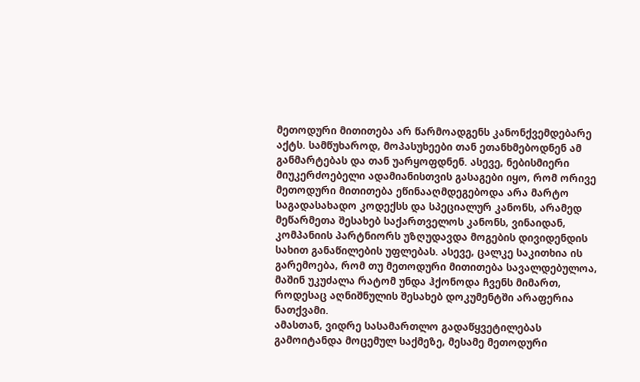მეთოდური მითითება არ წარმოადგენს კანონქვემდებარე აქტს. სამწუხაროდ, მოპასუხეები თან ეთანხმებოდნენ ამ განმარტებას და თან უარყოფდნენ. ასევე, ნებისმიერი მიუკერძოებელი ადამიანისთვის გასაგები იყო, რომ ორივე მეთოდური მითითება ეწინააღმდეგებოდა არა მარტო საგადასახადო კოდექსს და სპეციალურ კანონს, არამედ მეწარმეთა შესახებ საქართველოს კანონს, ვინაიდან, კომპანიის პარტნიორს უზღუდავდა მოგების დივიდენდის სახით განაწილების უფლებას. ასევე, ცალკე საკითხია ის გარემოება, რომ თუ მეთოდური მითითება სავალდებულოა, მაშინ უკუძალა რატომ უნდა ჰქონოდა ჩვენს მიმართ, როდესაც აღნიშნულის შესახებ დოკუმენტში არაფერია ნათქვამი.
ამასთან, ვიდრე სასამართლო გადაწყვეტილებას გამოიტანდა მოცემულ საქმეზე, მესამე მეთოდური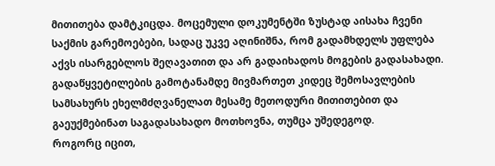მითითება დამტკიცდა. მოცემული დოკუმენტში ზუსტად აისახა ჩვენი საქმის გარემოებები, სადაც უკვე აღინიშნა, რომ გადამხდელს უფლება აქვს ისარგებლოს შეღავათით და არ გადაიხადოს მოგების გადასახადი. გადაწყვეტილების გამოტანამდე მივმართეთ კიდეც შემოსავლების სამსახურს ეხელმძღვანელათ მესამე მეთოდური მითითებით და გაეუქმებინათ საგადასახადო მოთხოვნა, თუმცა უშედეგოდ.
როგორც იცით,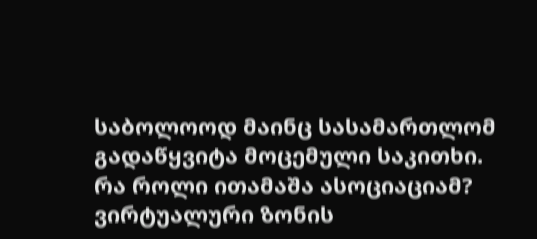საბოლოოდ მაინც სასამართლომ გადაწყვიტა მოცემული საკითხი.
რა როლი ითამაშა ასოციაციამ?
ვირტუალური ზონის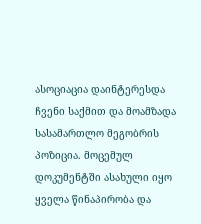ასოციაცია დაინტერესდა ჩვენი საქმით და მოამზადა სასამართლო მეგობრის პოზიცია. მოცემულ დოკუმენტში ასახული იყო ყველა წინაპირობა და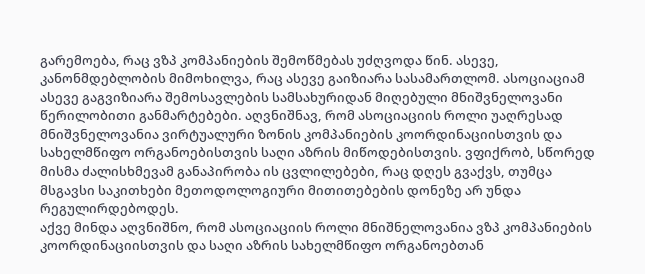გარემოება, რაც ვზპ კომპანიების შემოწმებას უძღვოდა წინ. ასევე, კანონმდებლობის მიმოხილვა, რაც ასევე გაიზიარა სასამართლომ. ასოციაციამ ასევე გაგვიზიარა შემოსავლების სამსახურიდან მიღებული მნიშვნელოვანი წერილობითი განმარტებები. აღვნიშნავ, რომ ასოციაციის როლი უაღრესად მნიშვნელოვანია ვირტუალური ზონის კომპანიების კოორდინაციისთვის და სახელმწიფო ორგანოებისთვის საღი აზრის მიწოდებისთვის. ვფიქრობ, სწორედ მისმა ძალისხმევამ განაპირობა ის ცვლილებები, რაც დღეს გვაქვს, თუმცა მსგავსი საკითხები მეთოდოლოგიური მითითებების დონეზე არ უნდა რეგულირდებოდეს.
აქვე მინდა აღვნიშნო, რომ ასოციაციის როლი მნიშნელოვანია ვზპ კომპანიების კოორდინაციისთვის და საღი აზრის სახელმწიფო ორგანოებთან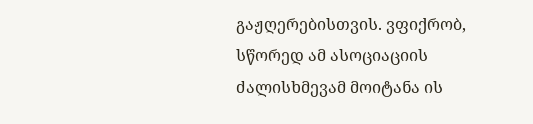გაჟღერებისთვის. ვფიქრობ, სწორედ ამ ასოციაციის ძალისხმევამ მოიტანა ის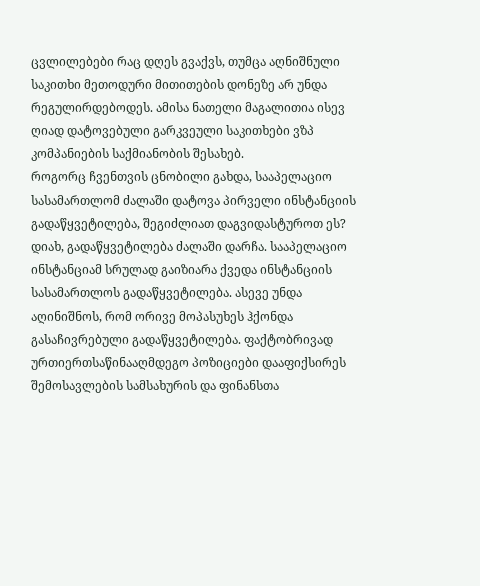ცვლილებები რაც დღეს გვაქვს, თუმცა აღნიშნული საკითხი მეთოდური მითითების დონეზე არ უნდა რეგულირდებოდეს. ამისა ნათელი მაგალითია ისევ ღიად დატოვებული გარკვეული საკითხები ვზპ კომპანიების საქმიანობის შესახებ.
როგორც ჩვენთვის ცნობილი გახდა, სააპელაციო სასამართლომ ძალაში დატოვა პირველი ინსტანციის გადაწყვეტილება, შეგიძლიათ დაგვიდასტუროთ ეს?
დიახ, გადაწყვეტილება ძალაში დარჩა. სააპელაციო ინსტანციამ სრულად გაიზიარა ქვედა ინსტანციის სასამართლოს გადაწყვეტილება. ასევე უნდა აღინიშნოს, რომ ორივე მოპასუხეს ჰქონდა გასაჩივრებული გადაწყვეტილება. ფაქტობრივად ურთიერთსაწინააღმდეგო პოზიციები დააფიქსირეს შემოსავლების სამსახურის და ფინანსთა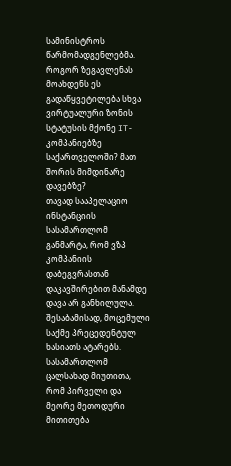სამინისტროს წარმომადგენლებმა.
როგორ ზეგავლენას მოახდენს ეს გადაწყვეტილება სხვა ვირტუალური ზონის სტატუსის მქონე IT-კომპანიებზე საქართველოში? მათ შორის მიმდინარე დავებზე?
თავად სააპელაციო ინსტანციის სასამართლომ განმარტა, რომ ვზპ კომპანიის დაბეგვრასთან დაკავშირებით მანამდე დავა არ განხილულა. შესაბამისად, მოცემული საქმე პრეცედენტულ ხასიათს ატარებს.
სასამართლომ ცალსახად მიუთითა, რომ პირველი და მეორე მეთოდური მითითება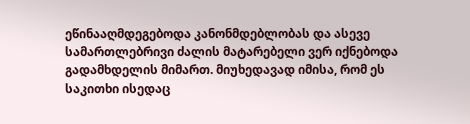ეწინააღმდეგებოდა კანონმდებლობას და ასევე სამართლებრივი ძალის მატარებელი ვერ იქნებოდა გადამხდელის მიმართ. მიუხედავად იმისა, რომ ეს საკითხი ისედაც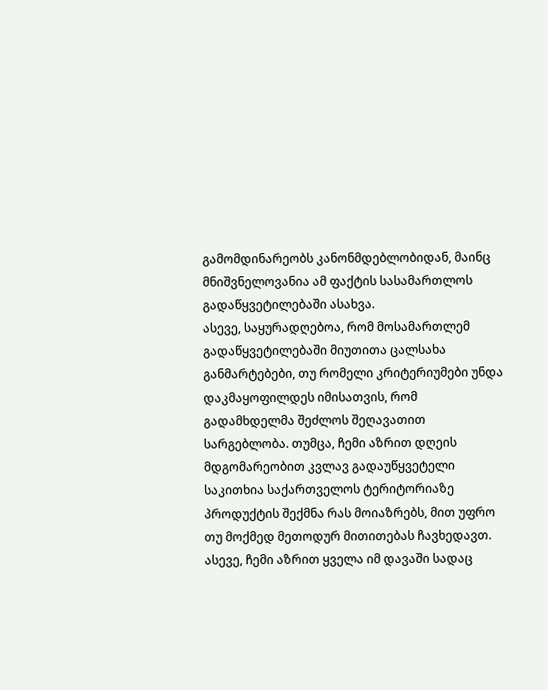გამომდინარეობს კანონმდებლობიდან, მაინც მნიშვნელოვანია ამ ფაქტის სასამართლოს გადაწყვეტილებაში ასახვა.
ასევე, საყურადღებოა, რომ მოსამართლემ გადაწყვეტილებაში მიუთითა ცალსახა განმარტებები, თუ რომელი კრიტერიუმები უნდა დაკმაყოფილდეს იმისათვის, რომ გადამხდელმა შეძლოს შეღავათით სარგებლობა. თუმცა, ჩემი აზრით დღეის მდგომარეობით კვლავ გადაუწყვეტელი საკითხია საქართველოს ტერიტორიაზე პროდუქტის შექმნა რას მოიაზრებს, მით უფრო თუ მოქმედ მეთოდურ მითითებას ჩავხედავთ.
ასევე, ჩემი აზრით ყველა იმ დავაში სადაც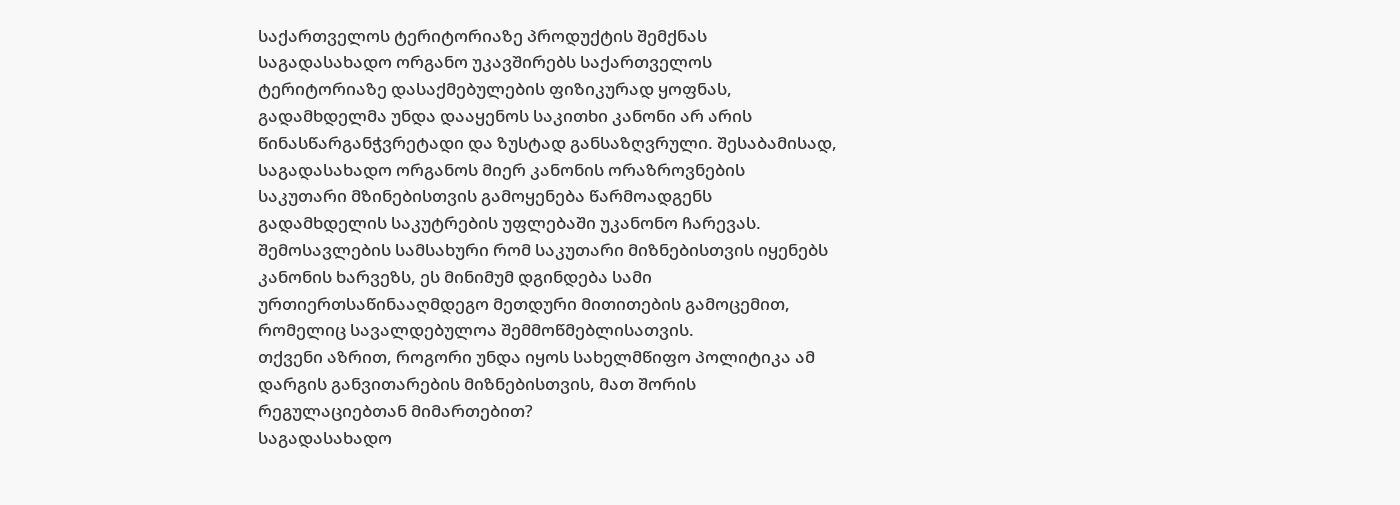საქართველოს ტერიტორიაზე პროდუქტის შემქნას საგადასახადო ორგანო უკავშირებს საქართველოს ტერიტორიაზე დასაქმებულების ფიზიკურად ყოფნას, გადამხდელმა უნდა დააყენოს საკითხი კანონი არ არის წინასწარგანჭვრეტადი და ზუსტად განსაზღვრული. შესაბამისად, საგადასახადო ორგანოს მიერ კანონის ორაზროვნების საკუთარი მზინებისთვის გამოყენება წარმოადგენს გადამხდელის საკუტრების უფლებაში უკანონო ჩარევას. შემოსავლების სამსახური რომ საკუთარი მიზნებისთვის იყენებს კანონის ხარვეზს, ეს მინიმუმ დგინდება სამი ურთიერთსაწინააღმდეგო მეთდური მითითების გამოცემით, რომელიც სავალდებულოა შემმოწმებლისათვის.
თქვენი აზრით, როგორი უნდა იყოს სახელმწიფო პოლიტიკა ამ დარგის განვითარების მიზნებისთვის, მათ შორის რეგულაციებთან მიმართებით?
საგადასახადო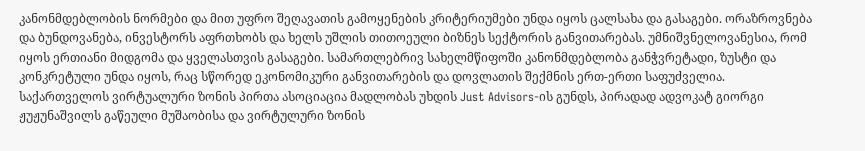კანონმდებლობის ნორმები და მით უფრო შეღავათის გამოყენების კრიტერიუმები უნდა იყოს ცალსახა და გასაგები. ორაზროვნება და ბუნდოვანება, ინვესტორს აფრთხობს და ხელს უშლის თითოეული ბიზნეს სექტორის განვითარებას. უმნიშვნელოვანესია, რომ იყოს ერთიანი მიდგომა და ყველასთვის გასაგები. სამართლებრივ სახელმწიფოში კანონმდებლობა განჭვრეტადი, ზუსტი და კონკრეტული უნდა იყოს, რაც სწორედ ეკონომიკური განვითარების და დოვლათის შექმნის ერთ-ერთი საფუძველია.
საქართველოს ვირტუალური ზონის პირთა ასოციაცია მადლობას უხდის Just Advisors-ის გუნდს, პირადად ადვოკატ გიორგი ჟუჟუნაშვილს გაწეული მუშაობისა და ვირტულური ზონის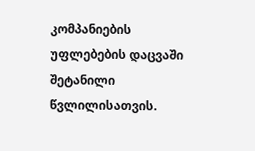კომპანიების უფლებების დაცვაში შეტანილი წვლილისათვის.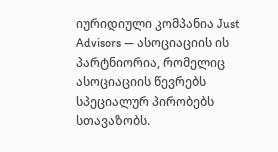იურიდიული კომპანია Just Advisors — ასოციაციის ის პარტნიორია, რომელიც ასოციაციის წევრებს სპეციალურ პირობებს სთავაზობს.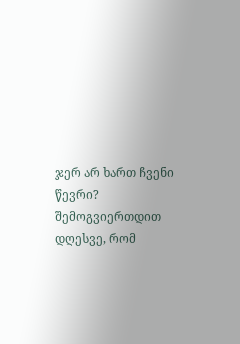ჯერ არ ხართ ჩვენი წევრი? შემოგვიერთდით დღესვე, რომ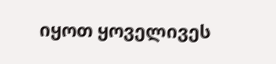იყოთ ყოველივეს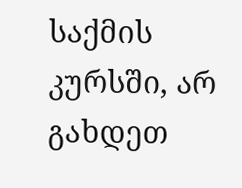საქმის კურსში, არ გახდეთ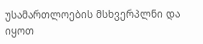უსამართლოების მსხვერპლნი და იყოთ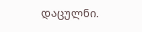დაცულნი.